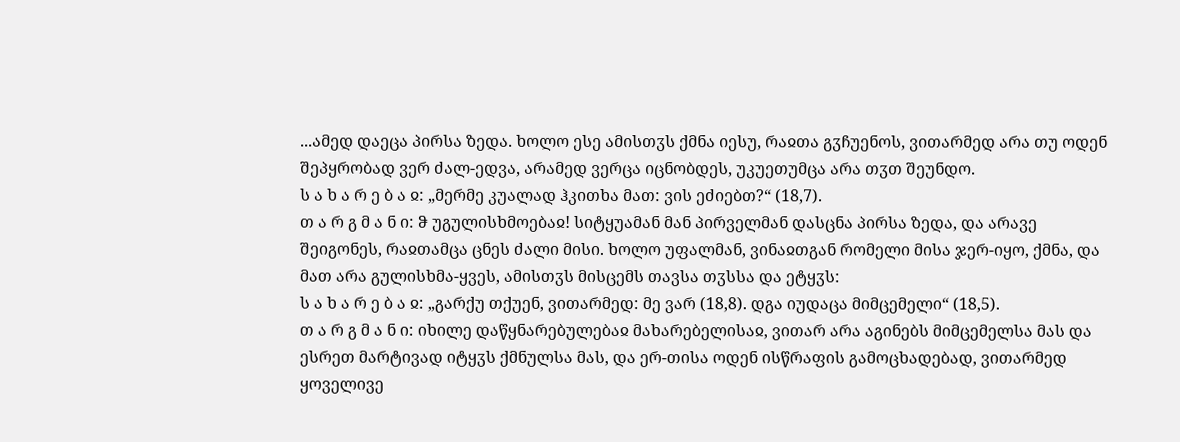...ამედ დაეცა პირსა ზედა. ხოლო ესე ამისთჳს ქმნა იესუ, რაჲთა გჳჩუენოს, ვითარმედ არა თუ ოდენ შეპყრობად ვერ ძალ-ედვა, არამედ ვერცა იცნობდეს, უკუეთუმცა არა თჳთ შეუნდო.
ს ა ხ ა რ ე ბ ა ჲ: „მერმე კუალად ჰკითხა მათ: ვის ეძიებთ?“ (18,7).
თ ა რ გ მ ა ნ ი: ჵ უგულისხმოებაჲ! სიტყუამან მან პირველმან დასცნა პირსა ზედა, და არავე შეიგონეს, რაჲთამცა ცნეს ძალი მისი. ხოლო უფალმან, ვინაჲთგან რომელი მისა ჯერ-იყო, ქმნა, და მათ არა გულისხმა-ყვეს, ამისთჳს მისცემს თავსა თჳსსა და ეტყჳს:
ს ა ხ ა რ ე ბ ა ჲ: „გარქუ თქუენ, ვითარმედ: მე ვარ (18,8). დგა იუდაცა მიმცემელი“ (18,5).
თ ა რ გ მ ა ნ ი: იხილე დაწყნარებულებაჲ მახარებელისაჲ, ვითარ არა აგინებს მიმცემელსა მას და ესრეთ მარტივად იტყჳს ქმნულსა მას, და ერ-თისა ოდენ ისწრაფის გამოცხადებად, ვითარმედ ყოველივე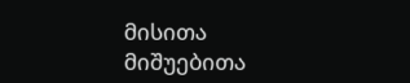მისითა მიშუებითა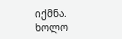იქმნა. ხოლო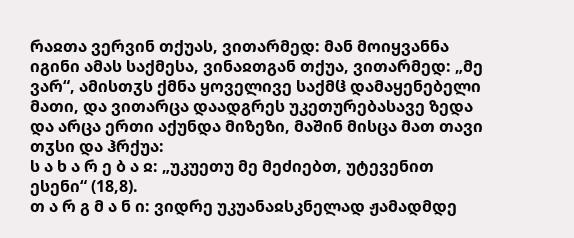რაჲთა ვერვინ თქუას, ვითარმედ: მან მოიყვანნა იგინი ამას საქმესა, ვინაჲთგან თქუა, ვითარმედ: „მე ვარ“, ამისთჳს ქმნა ყოველივე საქმჱ დამაყენებელი მათი, და ვითარცა დაადგრეს უკეთურებასავე ზედა და არცა ერთი აქუნდა მიზეზი, მაშინ მისცა მათ თავი თჳსი და ჰრქუა:
ს ა ხ ა რ ე ბ ა ჲ: „უკუეთუ მე მეძიებთ, უტევენით ესენი“ (18,8).
თ ა რ გ მ ა ნ ი: ვიდრე უკუანაჲსკნელად ჟამადმდე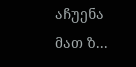აჩუენა მათ ზ...